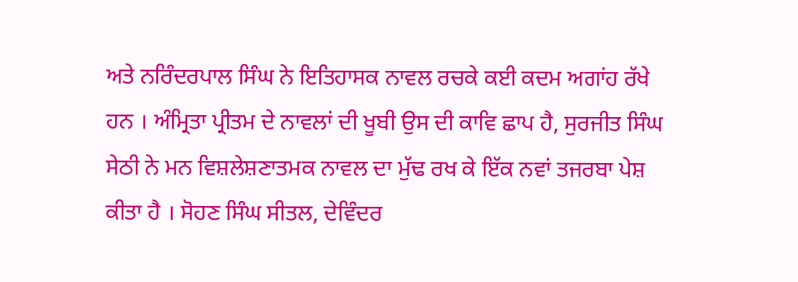ਅਤੇ ਨਰਿੰਦਰਪਾਲ ਸਿੰਘ ਨੇ ਇਤਿਹਾਸਕ ਨਾਵਲ ਰਚਕੇ ਕਈ ਕਦਮ ਅਗਾਂਹ ਰੱਖੇ ਹਨ । ਅੰਮ੍ਰਿਤਾ ਪ੍ਰੀਤਮ ਦੇ ਨਾਵਲਾਂ ਦੀ ਖੂਬੀ ਉਸ ਦੀ ਕਾਵਿ ਛਾਪ ਹੈ, ਸੁਰਜੀਤ ਸਿੰਘ ਸੇਠੀ ਨੇ ਮਨ ਵਿਸ਼ਲੇਸ਼ਣਾਤਮਕ ਨਾਵਲ ਦਾ ਮੁੱਢ ਰਖ ਕੇ ਇੱਕ ਨਵਾਂ ਤਜਰਬਾ ਪੇਸ਼ ਕੀਤਾ ਹੈ । ਸੋਹਣ ਸਿੰਘ ਸੀਤਲ, ਦੇਵਿੰਦਰ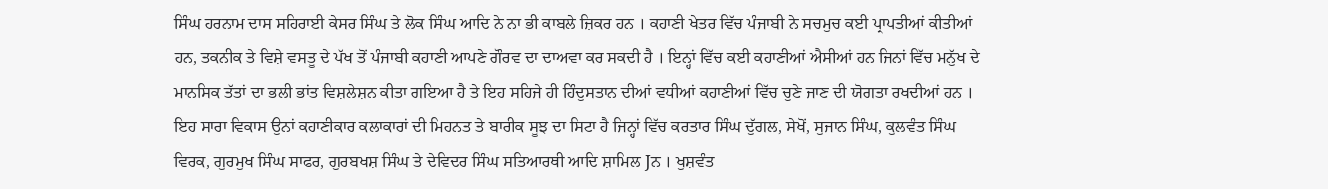ਸਿੰਘ ਹਰਨਾਮ ਦਾਸ ਸਹਿਰਾਈ ਕੇਸਰ ਸਿੰਘ ਤੇ ਲੋਕ ਸਿੰਘ ਆਦਿ ਨੇ ਨਾ ਭੀ ਕਾਬਲੇ ਜ਼ਿਕਰ ਹਨ । ਕਹਾਣੀ ਖੇਤਰ ਵਿੱਚ ਪੰਜਾਬੀ ਨੇ ਸਚਮੁਚ ਕਈ ਪ੍ਰਾਪਤੀਆਂ ਕੀਤੀਆਂ ਹਨ, ਤਕਨੀਕ ਤੇ ਵਿਸ਼ੇ ਵਸਤੂ ਦੇ ਪੱਖ ਤੋਂ ਪੰਜਾਬੀ ਕਹਾਣੀ ਆਪਣੇ ਗੌਰਵ ਦਾ ਦਾਅਵਾ ਕਰ ਸਕਦੀ ਹੈ । ਇਨ੍ਹਾਂ ਵਿੱਚ ਕਈ ਕਹਾਣੀਆਂ ਐਸੀਆਂ ਹਨ ਜਿਨਾਂ ਵਿੱਚ ਮਨੁੱਖ ਦੇ ਮਾਨਸਿਕ ਤੱਤਾਂ ਦਾ ਭਲੀ ਭਾਂਤ ਵਿਸ਼ਲੇਸ਼ਨ ਕੀਤਾ ਗਇਆ ਹੈ ਤੇ ਇਹ ਸਹਿਜੇ ਹੀ ਹਿੰਦੁਸਤਾਨ ਦੀਆਂ ਵਧੀਆਂ ਕਹਾਣੀਆਂ ਵਿੱਚ ਚੁਣੇ ਜਾਣ ਦੀ ਯੋਗਤਾ ਰਖਦੀਆਂ ਹਨ । ਇਹ ਸਾਰਾ ਵਿਕਾਸ ਉਨਾਂ ਕਹਾਣੀਕਾਰ ਕਲਾਕਾਰਾਂ ਦੀ ਮਿਹਨਤ ਤੇ ਬਾਰੀਕ ਸੂਝ ਦਾ ਸਿਟਾ ਹੈ ਜਿਨ੍ਹਾਂ ਵਿੱਚ ਕਰਤਾਰ ਸਿੰਘ ਦੁੱਗਲ, ਸੇਖੋਂ, ਸੁਜਾਨ ਸਿੰਘ, ਕੁਲਵੰਤ ਸਿੰਘ ਵਿਰਕ, ਗੁਰਮੁਖ ਸਿੰਘ ਸਾਫਰ, ਗੁਰਬਖਸ਼ ਸਿੰਘ ਤੇ ਦੇਵਿਦਰ ਸਿੰਘ ਸਤਿਆਰਥੀ ਆਦਿ ਸ਼ਾਮਿਲ Jਨ । ਖੁਸ਼ਵੰਤ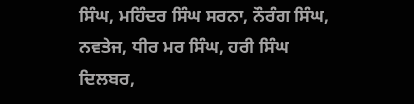ਸਿੰਘ, ਮਹਿੰਦਰ ਸਿੰਘ ਸਰਨਾ, ਨੌਰੰਗ ਸਿੰਘ, ਨਵਤੇਜ, ਧੀਰ ਮਰ ਸਿੰਘ, ਹਰੀ ਸਿੰਘ ਦਿਲਬਰ,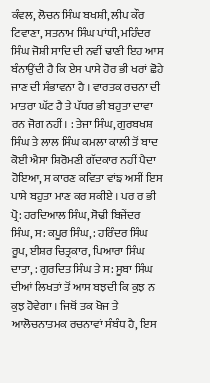ਕੰਵਲ, ਲੋਚਨ ਸਿੰਘ ਬਖਸ਼ੀ, ਲੀਪ ਕੌਰ ਟਿਵਾਣਾ, ਸਤਨਾਮ ਸਿੰਘ ਪਾਂਧੀ, ਮਹਿੰਦਰ ਸਿੰਘ ਜੋਸ਼ੀ ਸਾਦਿ ਦੀ ਨਵੀਂ ਢਾਣੀ ਇਹ ਆਸ ਬੰਨਾਉਂਦੀ ਹੈ ਕਿ ਏਸ ਪਾਸੇ ਹੋਰ ਭੀ ਖਰਾਂ ਛੋਹੇ ਜਾਣ ਦੀ ਸੰਭਾਵਨਾ ਹੈ । ਵਾਰਤਕ ਰਚਨਾ ਦੀ ਮਾਤਰਾ ਘੱਟ ਹੈ ਤੇ ਪੱਧਰ ਭੀ ਬਹੁਤਾ ਦਾਵਾ ਰਨ ਜੋਗ ਨਹੀਂ। : ਤੇਜਾ ਸਿੰਘ, ਗੁਰਬਖਸ਼ ਸਿੰਘ ਤੇ ਲਾਲ ਸਿੰਘ ਕਮਲਾ ਕਾਲੀ ਤੋਂ ਬਾਦ ਕੋਈ ਐਸਾ ਸ਼ਿਰੋਮਣੀ ਗੱਦਕਾਰ ਨਹੀਂ ਪੈਦਾ ਹੋਇਆ, ਸ ਕਾਰਣ ਕਵਿਤਾ ਵਾਂਙ ਅਸੀਂ ਇਸ ਪਾਸੇ ਬਹੁਤਾ ਮਾਣ ਕਰ ਸਕੀਏ । ਪਰ ਰ ਭੀ ਪ੍ਰੋ: ਹਰਦਿਆਲ ਸਿੰਘ, ਸੋਢੀ ਬਿਜੇਂਦਰ ਸਿੰਘ, ਸ: ਕਪੂਰ ਸਿੰਘ, : ਹਰਿੰਦਰ ਸਿੰਘ ਰੂਪ, ਈਸ਼ਰ ਚਿਤ੍ਰਕਾਰ, ਪਿਆਰਾ ਸਿੰਘ ਦਾਤਾ, : ਗੁਰਦਿਤ ਸਿੰਘ ਤੇ ਸ: ਸੂਬਾ ਸਿੰਘ ਦੀਆਂ ਲਿਖਤਾਂ ਤੋਂ ਆਸ ਬਝਦੀ ਕਿ ਕੁਝ ਨ ਕੁਝ ਹੋਵੇਗਾ । ਜਿਥੋਂ ਤਕ ਖੋਜ ਤੇ ਆਲੋਚਨਾਤਮਕ ਰਚਨਾਵਾਂ ਸੰਬੰਧ ਹੈ, ਇਸ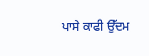ਪਾਸੇ ਕਾਫੀ ਉੱਦਮ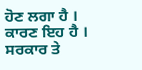ਹੋਣ ਲਗਾ ਹੈ । ਕਾਰਣ ਇਹ ਹੈ । ਸਰਕਾਰ ਤੇ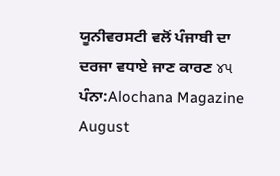ਯੂਨੀਵਰਸਟੀ ਵਲੋਂ ਪੰਜਾਬੀ ਦਾ ਦਰਜਾ ਵਧਾਏ ਜਾਣ ਕਾਰਣ ૪૫
ਪੰਨਾ:Alochana Magazine August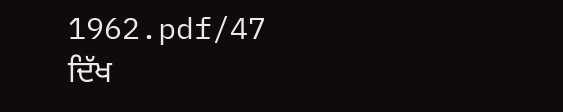1962.pdf/47
ਦਿੱਖ